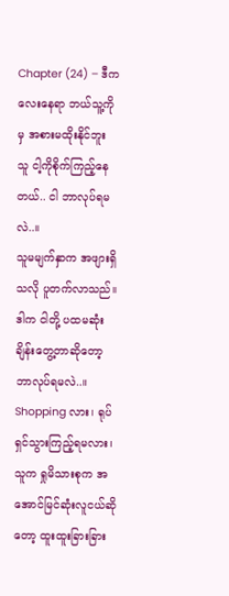Chapter (24) – ဒီကလေးနေရာ ဘယ်သူ့ကိုမှ အစားမထိုးနိုင်ဘူး
သူ ငါ့ကိုစိုက်ကြည့်နေတယ်.. ငါ ဘာလုပ်ရမလဲ..။
သူမမျက်နှာက အဖျားရှိသလို ပူတက်လာသည်။ ဒါက ငါတို့ ပထမဆုံးချိန်းတွေ့တာဆိုတော့ ဘာလုပ်ရမလဲ..။ Shopping လား၊ ရုပ်ရှင်သွားကြည့်ရမလား၊သူက ရှုမိသားစုက အအောင်မြင်ဆုံးလူငယ်ဆိုတော့ ထူးထူးခြားခြား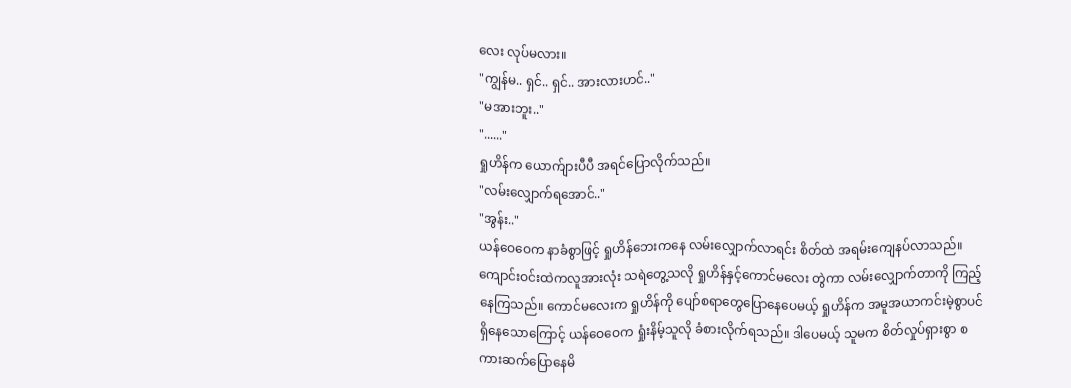လေး လုပ်မလား။
"ကျွန်မ.. ရှင်.. ရှင်.. အားလားဟင်.."
"မအားဘူး.."
"......"
ရှုဟိန်က ယောက်ျားပီပီ အရင်ပြောလိုက်သည်။
"လမ်းလျှောက်ရအောင်.."
"အွန်း.."
ယန်ဝေဝေက နာခံစွာဖြင့် ရှုဟိန်ဘေးကနေ လမ်းလျှောက်လာရင်း စိတ်ထဲ အရမ်းကျေနပ်လာသည်။ ကျောင်းဝင်းထဲကလူအားလုံး သရဲတွေ့သလို ရှုဟိန်နှင့်ကောင်မလေး တွဲကာ လမ်းလျှောက်တာကို ကြည့်နေကြသည်။ ကောင်မလေးက ရှုဟိန်ကို ပျော်စရာတွေပြောနေပေမယ့် ရှုဟိန်က အမူအယာကင်းမဲ့စွာပင် ရှိနေသောကြောင့် ယန်ဝေဝေက ရှုံးနိမ့်သူလို ခံစားလိုက်ရသည်။ ဒါပေမယ့် သူမက စိတ်လှုပ်ရှားစွာ စကားဆက်ပြောနေမိ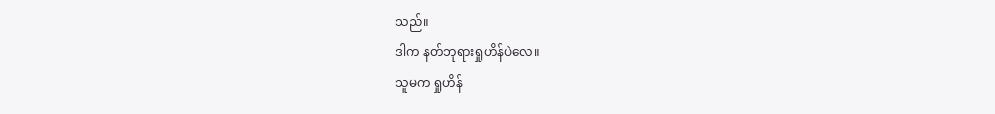သည်။
ဒါက နတ်ဘုရားရှုဟိန်ပဲလေ။
သူမက ရှုဟိန်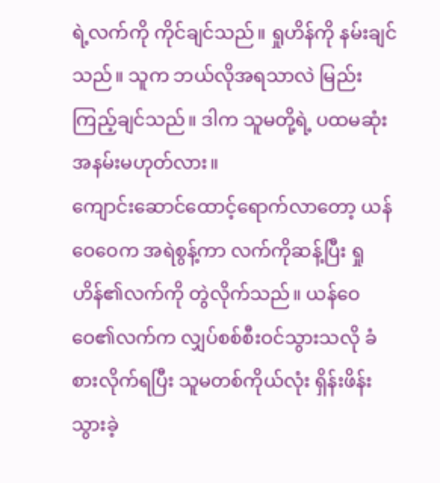ရဲ့လက်ကို ကိုင်ချင်သည်။ ရှုဟိန်ကို နမ်းချင်သည်။ သူက ဘယ်လိုအရသာလဲ မြည်းကြည့်ချင်သည်။ ဒါက သူမတို့ရဲ့ ပထမဆုံးအနမ်းမဟုတ်လား။
ကျောင်းဆောင်ထောင့်ရောက်လာတော့ ယန်ဝေဝေက အရဲစွန့်ကာ လက်ကိုဆန့်ပြီး ရှုဟိန်၏လက်ကို တွဲလိုက်သည်။ ယန်ဝေဝေ၏လက်က လျှပ်စစ်စီးဝင်သွားသလို ခံစားလိုက်ရပြီး သူမတစ်ကိုယ်လုံး ရှိန်းဖိန်းသွားခဲ့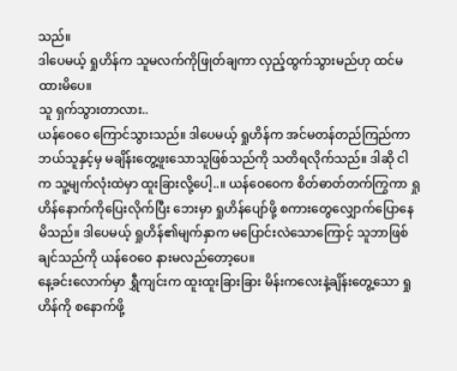သည်။
ဒါပေမယ့် ရှုဟိန်က သူမလက်ကိုဖြုတ်ချကာ လှည့်ထွက်သွားမည်ဟု ထင်မထားမိပေ။
သူ ရှက်သွားတာလား..
ယန်ဝေဝေ ကြောင်သွားသည်။ ဒါပေမယ့် ရှုဟိန်က အင်မတန်တည်ကြည်ကာ ဘယ်သူနှင့်မှ မချိန်းတွေ့ဖူးသောသူဖြစ်သည်ကို သတိရလိုက်သည်။ ဒါဆို ငါက သူ့မျက်လုံးထဲမှာ ထူးခြားလို့ပေါ့..။ ယန်ဝေဝေက စိတ်ဓာတ်တက်ကြွကာ ရှုဟိန်နောက်ကိုပြေးလိုက်ပြီး ဘေးမှာ ရှုဟိန်ပျော်ဖို့ စကားတွေလျှောက်ပြောနေမိသည်။ ဒါပေမယ့် ရှုဟိန်၏မျက်နှာက မပြောင်းလဲသောကြောင့် သူဘာဖြစ်ချင်သည်ကို ယန်ဝေဝေ နားမလည်တော့ပေ။
နေ့ခင်းလောက်မှာ ရွှီကျင်းက ထူးထူးခြားခြား မိန်းကလေးနဲ့ချိန်းတွေ့သော ရှုဟိန်ကို စနောက်ဖို့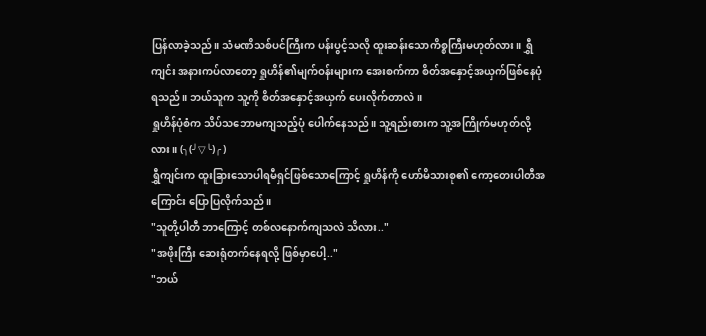ပြန်လာခဲ့သည်။ သံမဏိသစ်ပင်ကြီးက ပန်းပွင့်သလို ထူးဆန်းသောကိစ္စကြီးမဟုတ်လား။ ရွှီကျင်း အနားကပ်လာတော့ ရှုဟိန်၏မျက်ဝန်းများက အေးစက်ကာ စိတ်အနှောင့်အယှက်ဖြစ်နေပုံရသည်။ ဘယ်သူက သူ့ကို စိတ်အနှောင့်အယှက် ပေးလိုက်တာလဲ။
ရှုဟိန်ပုံစံက သိပ်သဘောမကျသည့်ပုံ ပေါက်နေသည်။ သူ့ရည်းစားက သူ့အကြိုက်မဟုတ်လို့လား။ (╮(╯▽╰)╭ )
ရွှီကျင်းက ထူးခြားသောပါရမီရှင်ဖြစ်သောကြောင့် ရှုဟိန်ကို ဟော်မိသားစု၏ ကော့တေးပါတီအကြောင်း ပြောပြလိုက်သည်။
"သူတို့ပါတီ ဘာကြောင့် တစ်လနောက်ကျသလဲ သိလား.."
"အဖိုးကြီး ဆေးရုံတက်နေရလို့ ဖြစ်မှာပေါ့.."
"ဘယ်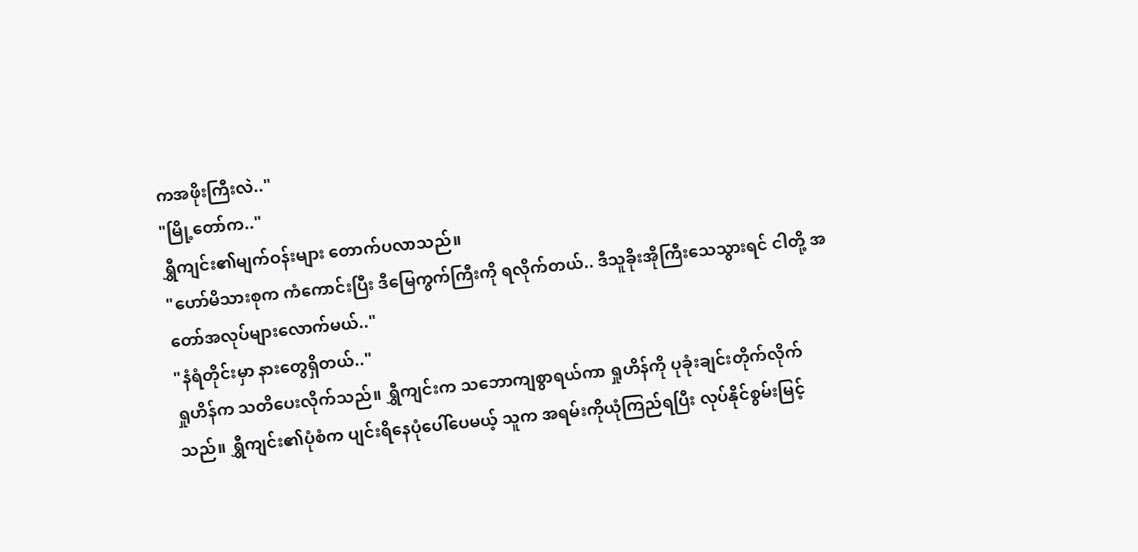ကအဖိုးကြီးလဲ.."
"မြို့တော်က.."
ရွှီကျင်း၏မျက်ဝန်းများ တောက်ပလာသည်။
"ဟော်မိသားစုက ကံကောင်းပြီး ဒီမြေကွက်ကြီးကို ရလိုက်တယ်.. ဒီသူခိုးအိုကြီးသေသွားရင် ငါတို့ အတော်အလုပ်များလောက်မယ်.."
"နံရံတိုင်းမှာ နားတွေရှိတယ်.."
ရှုဟိန်က သတိပေးလိုက်သည်။ ရွှီကျင်းက သဘောကျစွာရယ်ကာ ရှုဟိန်ကို ပုခုံးချင်းတိုက်လိုက်သည်။ ရွှီကျင်း၏ပုံစံက ပျင်းရိနေပုံပေါ်ပေမယ့် သူက အရမ်းကိုယုံကြည်ရပြီး လုပ်နိုင်စွမ်းမြင့်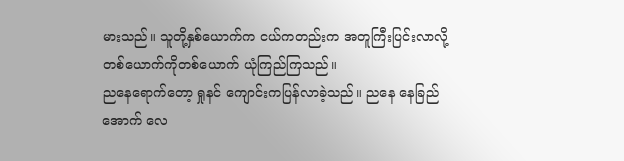မားသည်။ သူတို့နှစ်ယောက်က ငယ်ကတည်းက အတူကြီးပြင်းလာလို့ တစ်ယောက်ကိုတစ်ယောက် ယုံကြည်ကြသည်။
ညနေရောက်တော့ ရှုနင် ကျောင်းကပြန်လာခဲ့သည်။ ညနေ နေခြည်အောက် လေ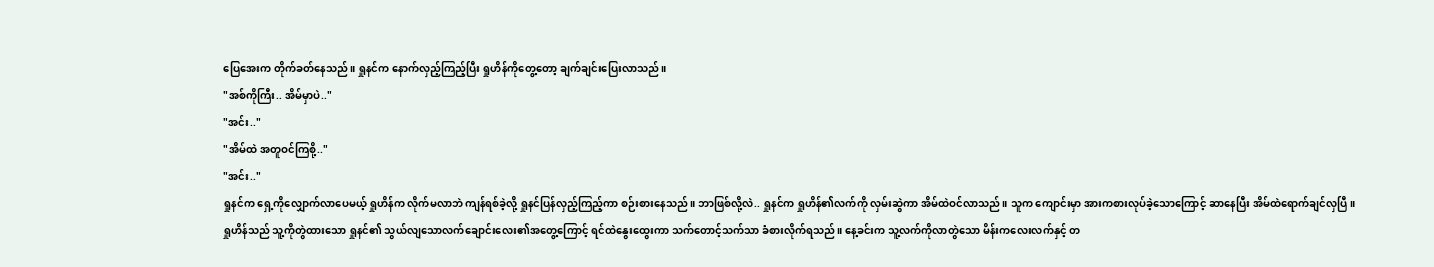ပြေအေးက တိုက်ခတ်နေသည်။ ရှုနင်က နောက်လှည့်ကြည့်ပြီး ရှုဟိန်ကိုတွေ့တော့ ချက်ချင်းပြေးလာသည်။
"အစ်ကိုကြီး.. အိမ်မှာပဲ.."
"အင်း.."
"အိမ်ထဲ အတူဝင်ကြစို့.."
"အင်း.."
ရှုနင်က ရှေ့ကိုလျှောက်လာပေမယ့် ရှုဟိန်က လိုက်မလာဘဲ ကျန်ရစ်ခဲ့လို့ ရှုနင်ပြန်လှည့်ကြည့်ကာ စဉ်းစားနေသည်။ ဘာဖြစ်လို့လဲ.. ရှုနင်က ရှုဟိန်၏လက်ကို လှမ်းဆွဲကာ အိမ်ထဲဝင်လာသည်။ သူက ကျောင်းမှာ အားကစားလုပ်ခဲ့သောကြောင့် ဆာနေပြီး အိမ်ထဲရောက်ချင်လှပြီ။
ရှုဟိန်သည် သူ့ကိုတွဲထားသော ရှုနင်၏ သွယ်လျသောလက်ချောင်းလေး၏အတွေ့ကြောင့် ရင်ထဲနွေးထွေးကာ သက်တောင့်သက်သာ ခံစားလိုက်ရသည်။ နေ့ခင်းက သူ့လက်ကိုလာတွဲသော မိန်းကလေးလက်နှင့် တ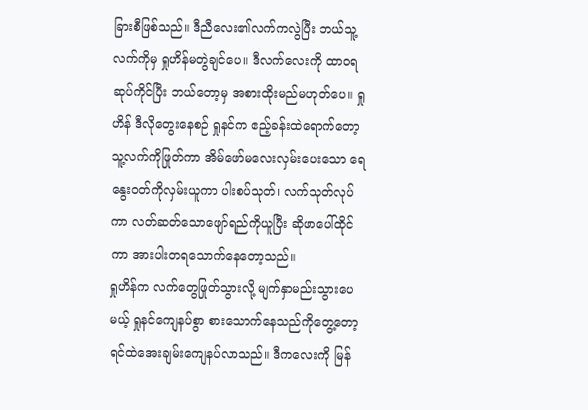ခြားစီဖြစ်သည်။ ဒီညီလေး၏လက်ကလွဲပြီး ဘယ်သူ့လက်ကိုမှ ရှုဟိန်မတွဲချင်ပေ။ ဒီလက်လေးကို ထာဝရဆုပ်ကိုင်ပြီး ဘယ်တော့မှ အစားထိုးမည်မဟုတ်ပေ။ ရှုဟိန် ဒီလိုတွေးနေစဉ် ရှုနင်က ဧည့်ခန်းထဲရောက်တော့ သူ့လက်ကိုဖြုတ်ကာ အိမ်ဖော်မလေးလှမ်းပေးသော ရေနွေးဝတ်ကိုလှမ်းယူကာ ပါးစပ်သုတ်၊ လက်သုတ်လုပ်ကာ လတ်ဆတ်သောဖျော်ရည်ကိုယူပြီး ဆိုဖာပေါ်ထိုင်ကာ အားပါးတရသောက်နေတော့သည်။
ရှုဟိန်က လက်တွေဖြုတ်သွားလို့ မျက်နှာမည်းသွားပေမယ့် ရှုနင်ကျေနပ်စွာ စားသောက်နေသည်ကိုတွေ့တော့ ရင်ထဲအေးချမ်းကျေနပ်လာသည်။ ဒီကလေးကို မြန်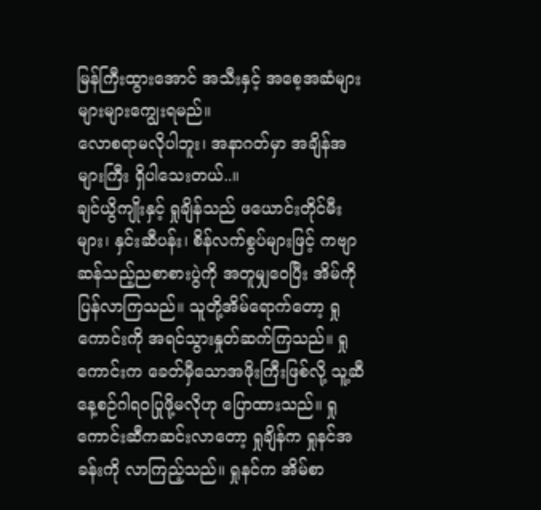မြန်ကြီးထွားအောင် အသီးနှင့် အစေ့အဆံများ များများကျွေးရမည်။
လောစရာမလိုပါဘူး၊ အနာဂတ်မှာ အချိန်အများကြီး ရှိပါသေးတယ်..။
ချင်ယွိကျိုးနှင့် ရှုချိန်သည် ဖယောင်းတိုင်မီးများ၊ နှင်းဆီပန်း၊ စိန်လက်စွပ်များဖြင့် ကဗျာဆန်သည့်ညစာစားပွဲကို အတူမျှဝေပြီး အိမ်ကိုပြန်လာကြသည်။ သူတို့အိမ်ရောက်တော့ ရှုကောင်းကို အရင်သွားနှုတ်ဆက်ကြသည်။ ရှုကောင်းက ခေတ်မှီသောအဖိုးကြီးဖြစ်လို့ သူ့ဆီ နေ့စဉ်ဂါရဝပြုဖို့မလိုဟု ပြောထားသည်။ ရှုကောင်းဆီကဆင်းလာတော့ ရှုချိန်က ရှုနင်အခန်းကို လာကြည့်သည်။ ရှုနင်က အိမ်စာ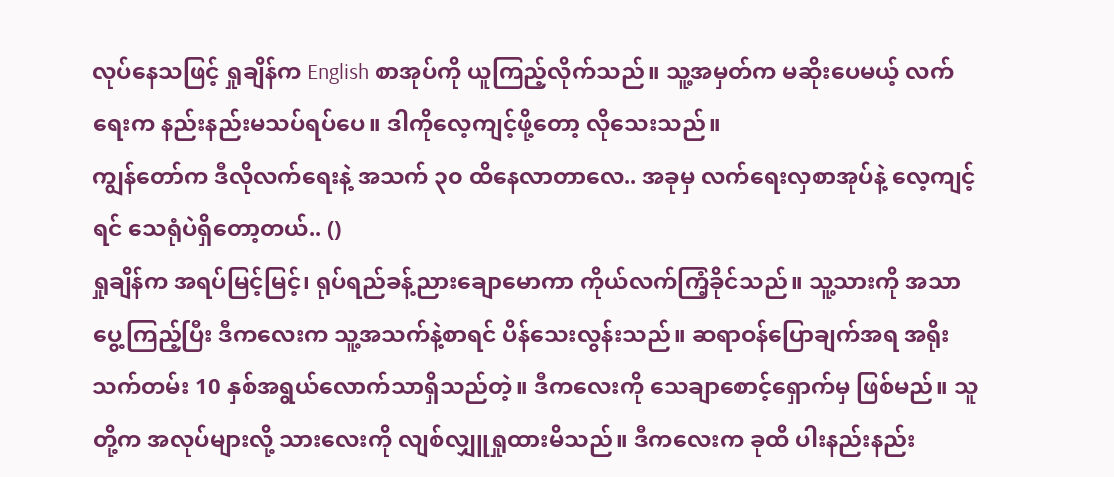လုပ်နေသဖြင့် ရှုချိန်က English စာအုပ်ကို ယူကြည့်လိုက်သည်။ သူ့အမှတ်က မဆိုးပေမယ့် လက်ရေးက နည်းနည်းမသပ်ရပ်ပေ။ ဒါကိုလေ့ကျင့်ဖို့တော့ လိုသေးသည်။
ကျွန်တော်က ဒီလိုလက်ရေးနဲ့ အသက် ၃၀ ထိနေလာတာလေ.. အခုမှ လက်ရေးလှစာအုပ်နဲ့ လေ့ကျင့်ရင် သေရုံပဲရှိတော့တယ်.. ()
ရှုချိန်က အရပ်မြင့်မြင့်၊ ရုပ်ရည်ခန့်ညားချောမောကာ ကိုယ်လက်ကြံ့ခိုင်သည်။ သူ့သားကို အသာပွေ့ကြည့်ပြီး ဒီကလေးက သူ့အသက်နဲ့စာရင် ပိန်သေးလွန်းသည်။ ဆရာဝန်ပြောချက်အရ အရိုးသက်တမ်း 10 နှစ်အရွယ်လောက်သာရှိသည်တဲ့။ ဒီကလေးကို သေချာစောင့်ရှောက်မှ ဖြစ်မည်။ သူတို့က အလုပ်များလို့ သားလေးကို လျစ်လျှူရှုထားမိသည်။ ဒီကလေးက ခုထိ ပါးနည်းနည်း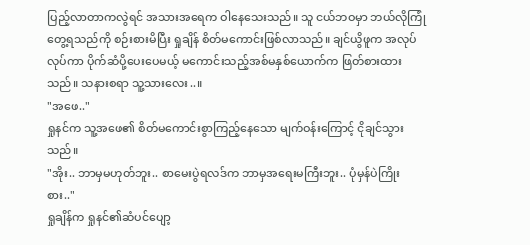ပြည့်လာတာကလွဲရင် အသားအရေက ဝါနေသေးသည်။ သူ ငယ်ဘဝမှာ ဘယ်လိုကြုံတွေ့ရသည်ကို စဉ်းစားမိပြီး ရှုချိန် စိတ်မကောင်းဖြစ်လာသည်။ ချင်ယွိဖူက အလုပ်လုပ်ကာ ပိုက်ဆံပို့ပေးပေမယ့် မကောင်းသည့်အစ်မနှစ်ယောက်က ဖြတ်စားထားသည်။ သနားစရာ သူ့သားလေး..။
"အဖေ.."
ရှုနင်က သူ့အဖေ၏ စိတ်မကောင်းစွာကြည့်နေသော မျက်ဝန်းကြောင့် ငိုချင်သွားသည်။
"အိုး.. ဘာမှမဟုတ်ဘူး.. စာမေးပွဲရလဒ်က ဘာမှအရေးမကြီးဘူး.. ပုံမှန်ပဲကြိုးစား.."
ရှုချိန်က ရှုနင်၏ဆံပင်ပျော့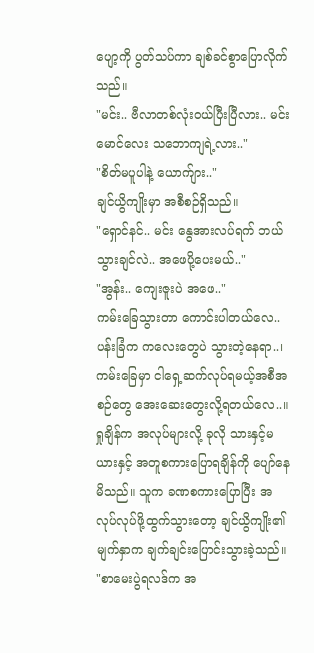ပျော့ကို ပွတ်သပ်ကာ ချစ်ခင်စွာပြောလိုက်သည်။
"မင်း.. ဗီလာတစ်လုံးဝယ်ပြီးပြီလား.. မင်းမောင်လေး သဘောကျရဲ့လား.."
"စိတ်မပူပါနဲ့ ယောက်ျား.."
ချင်ယွိကျိုးမှာ အစီစဉ်ရှိသည်။
"ရှောင်နင်.. မင်း နွေအားလပ်ရက် ဘယ်သွားချင်လဲ.. အဖေပို့ပေးမယ်.."
"အွန်း.. ကျေးဇူးပဲ အဖေ.."
ကမ်းခြေသွားတာ ကောင်းပါတယ်လေ.. ပန်းခြံက ကလေးတွေပဲ သွားတဲ့နေရာ..၊ ကမ်းခြေမှာ ငါရှေ့ဆက်လုပ်ရမယ့်အစီအစဉ်တွေ အေးဆေးတွေးလို့ရတယ်လေ..။
ရှုချိန်က အလုပ်များလို့ ခုလို သားနှင့်မယားနှင့် အတူစကားပြောရချိန်ကို ပျော်နေမိသည်။ သူက ခဏစကားပြောပြီး အလုပ်လုပ်ဖို့ထွက်သွားတော့ ချင်ယွိကျိုး၏မျက်နှာက ချက်ချင်းပြောင်းသွားခဲ့သည်။
"စာမေးပွဲရလဒ်က အ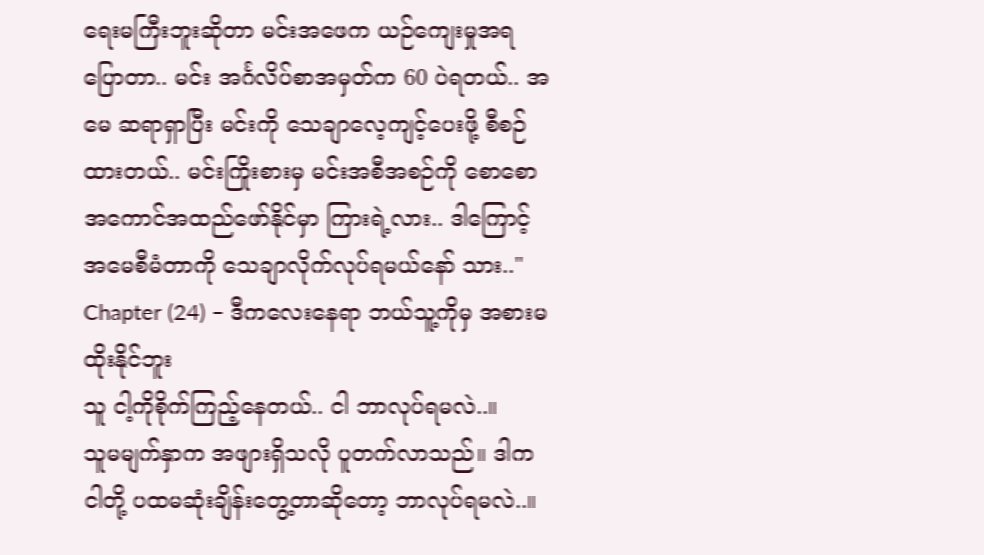ရေးမကြီးဘူးဆိုတာ မင်းအဖေက ယဉ်ကျေးမှုအရပြောတာ.. မင်း အင်္ဂလိပ်စာအမှတ်က 60 ပဲရတယ်.. အမေ ဆရာရှာပြီး မင်းကို သေချာလေ့ကျင့်ပေးဖို့ စီစဉ်ထားတယ်.. မင်းကြိုးစားမှ မင်းအစီအစဉ်ကို စောစော အကောင်အထည်ဖော်နိုင်မှာ ကြားရဲ့လား.. ဒါကြောင့် အမေစီမံတာကို သေချာလိုက်လုပ်ရမယ်နော် သား.."
Chapter (24) – ဒီကလေးနေရာ ဘယ်သူ့ကိုမှ အစားမထိုးနိုင်ဘူး
သူ ငါ့ကိုစိုက်ကြည့်နေတယ်.. ငါ ဘာလုပ်ရမလဲ..။
သူမမျက်နှာက အဖျားရှိသလို ပူတက်လာသည်။ ဒါက ငါတို့ ပထမဆုံးချိန်းတွေ့တာဆိုတော့ ဘာလုပ်ရမလဲ..။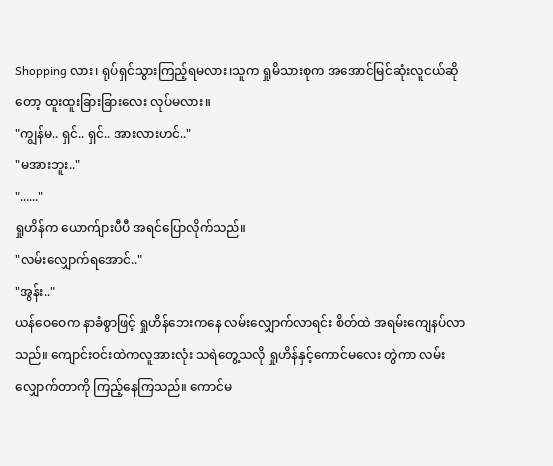Shopping လား၊ ရုပ်ရှင်သွားကြည့်ရမလား၊သူက ရှုမိသားစုက အအောင်မြင်ဆုံးလူငယ်ဆိုတော့ ထူးထူးခြားခြားလေး လုပ်မလား။
"ကျွန်မ.. ရှင်.. ရှင်.. အားလားဟင်.."
"မအားဘူး.."
"......"
ရှုဟိန်က ယောက်ျားပီပီ အရင်ပြောလိုက်သည်။
"လမ်းလျှောက်ရအောင်.."
"အွန်း.."
ယန်ဝေဝေက နာခံစွာဖြင့် ရှုဟိန်ဘေးကနေ လမ်းလျှောက်လာရင်း စိတ်ထဲ အရမ်းကျေနပ်လာသည်။ ကျောင်းဝင်းထဲကလူအားလုံး သရဲတွေ့သလို ရှုဟိန်နှင့်ကောင်မလေး တွဲကာ လမ်းလျှောက်တာကို ကြည့်နေကြသည်။ ကောင်မ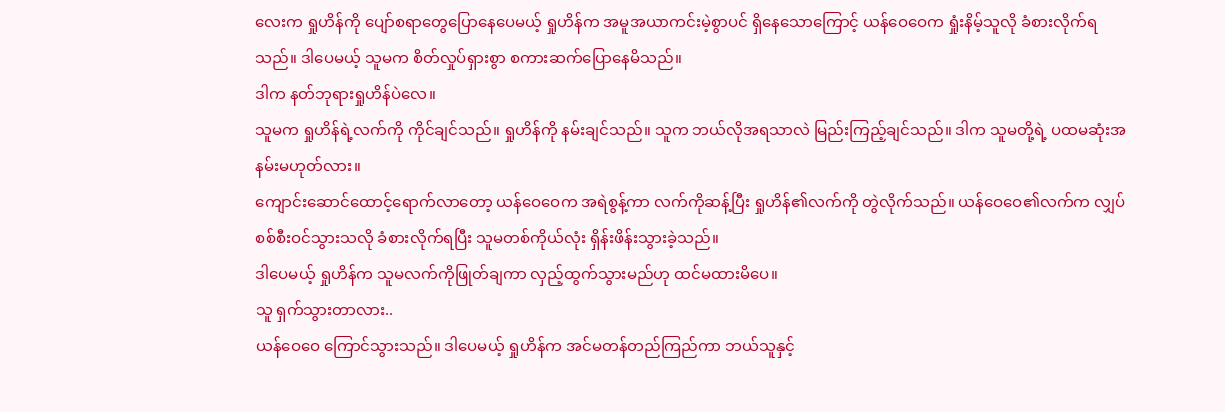လေးက ရှုဟိန်ကို ပျော်စရာတွေပြောနေပေမယ့် ရှုဟိန်က အမူအယာကင်းမဲ့စွာပင် ရှိနေသောကြောင့် ယန်ဝေဝေက ရှုံးနိမ့်သူလို ခံစားလိုက်ရသည်။ ဒါပေမယ့် သူမက စိတ်လှုပ်ရှားစွာ စကားဆက်ပြောနေမိသည်။
ဒါက နတ်ဘုရားရှုဟိန်ပဲလေ။
သူမက ရှုဟိန်ရဲ့လက်ကို ကိုင်ချင်သည်။ ရှုဟိန်ကို နမ်းချင်သည်။ သူက ဘယ်လိုအရသာလဲ မြည်းကြည့်ချင်သည်။ ဒါက သူမတို့ရဲ့ ပထမဆုံးအနမ်းမဟုတ်လား။
ကျောင်းဆောင်ထောင့်ရောက်လာတော့ ယန်ဝေဝေက အရဲစွန့်ကာ လက်ကိုဆန့်ပြီး ရှုဟိန်၏လက်ကို တွဲလိုက်သည်။ ယန်ဝေဝေ၏လက်က လျှပ်စစ်စီးဝင်သွားသလို ခံစားလိုက်ရပြီး သူမတစ်ကိုယ်လုံး ရှိန်းဖိန်းသွားခဲ့သည်။
ဒါပေမယ့် ရှုဟိန်က သူမလက်ကိုဖြုတ်ချကာ လှည့်ထွက်သွားမည်ဟု ထင်မထားမိပေ။
သူ ရှက်သွားတာလား..
ယန်ဝေဝေ ကြောင်သွားသည်။ ဒါပေမယ့် ရှုဟိန်က အင်မတန်တည်ကြည်ကာ ဘယ်သူနှင့်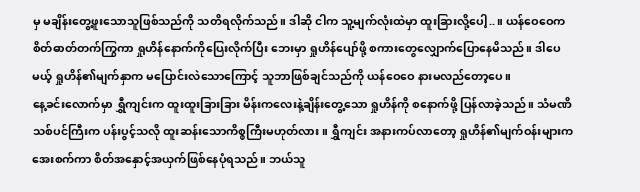မှ မချိန်းတွေ့ဖူးသောသူဖြစ်သည်ကို သတိရလိုက်သည်။ ဒါဆို ငါက သူ့မျက်လုံးထဲမှာ ထူးခြားလို့ပေါ့..။ ယန်ဝေဝေက စိတ်ဓာတ်တက်ကြွကာ ရှုဟိန်နောက်ကိုပြေးလိုက်ပြီး ဘေးမှာ ရှုဟိန်ပျော်ဖို့ စကားတွေလျှောက်ပြောနေမိသည်။ ဒါပေမယ့် ရှုဟိန်၏မျက်နှာက မပြောင်းလဲသောကြောင့် သူဘာဖြစ်ချင်သည်ကို ယန်ဝေဝေ နားမလည်တော့ပေ။
နေ့ခင်းလောက်မှာ ရွှီကျင်းက ထူးထူးခြားခြား မိန်းကလေးနဲ့ချိန်းတွေ့သော ရှုဟိန်ကို စနောက်ဖို့ ပြန်လာခဲ့သည်။ သံမဏိသစ်ပင်ကြီးက ပန်းပွင့်သလို ထူးဆန်းသောကိစ္စကြီးမဟုတ်လား။ ရွှီကျင်း အနားကပ်လာတော့ ရှုဟိန်၏မျက်ဝန်းများက အေးစက်ကာ စိတ်အနှောင့်အယှက်ဖြစ်နေပုံရသည်။ ဘယ်သူ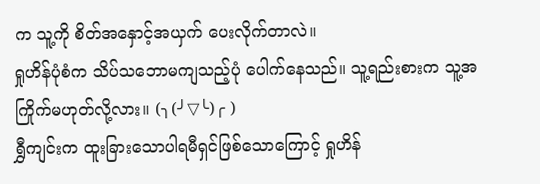က သူ့ကို စိတ်အနှောင့်အယှက် ပေးလိုက်တာလဲ။
ရှုဟိန်ပုံစံက သိပ်သဘောမကျသည့်ပုံ ပေါက်နေသည်။ သူ့ရည်းစားက သူ့အကြိုက်မဟုတ်လို့လား။ (╮(╯▽╰)╭ )
ရွှီကျင်းက ထူးခြားသောပါရမီရှင်ဖြစ်သောကြောင့် ရှုဟိန်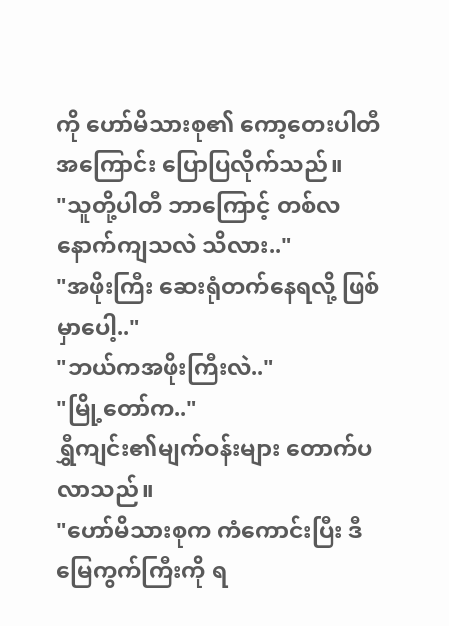ကို ဟော်မိသားစု၏ ကော့တေးပါတီအကြောင်း ပြောပြလိုက်သည်။
"သူတို့ပါတီ ဘာကြောင့် တစ်လနောက်ကျသလဲ သိလား.."
"အဖိုးကြီး ဆေးရုံတက်နေရလို့ ဖြစ်မှာပေါ့.."
"ဘယ်ကအဖိုးကြီးလဲ.."
"မြို့တော်က.."
ရွှီကျင်း၏မျက်ဝန်းများ တောက်ပလာသည်။
"ဟော်မိသားစုက ကံကောင်းပြီး ဒီမြေကွက်ကြီးကို ရ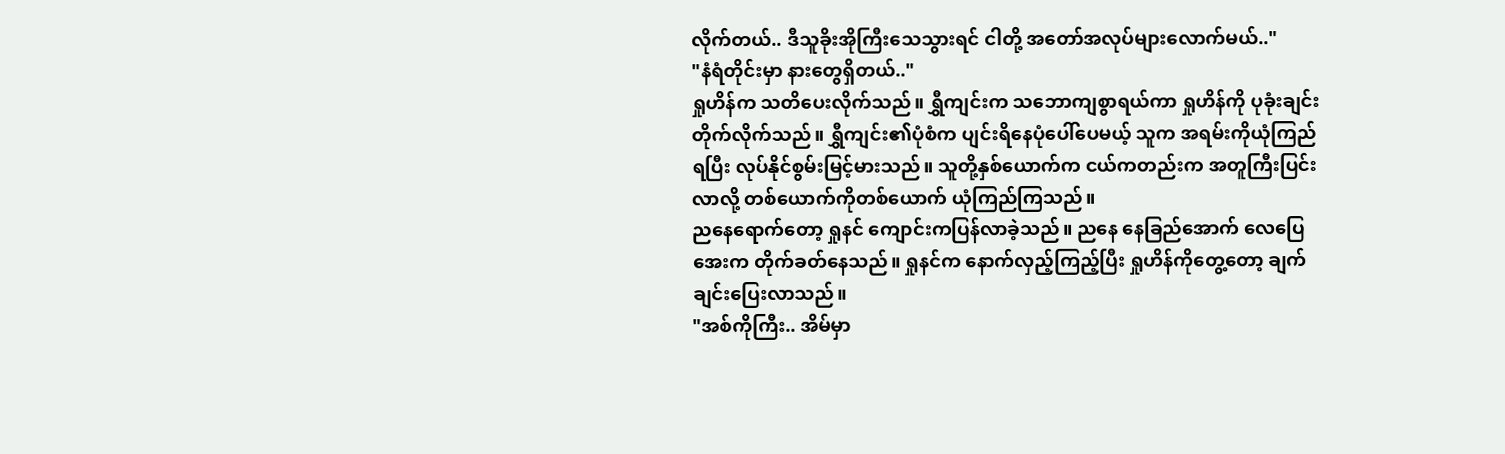လိုက်တယ်.. ဒီသူခိုးအိုကြီးသေသွားရင် ငါတို့ အတော်အလုပ်များလောက်မယ်.."
"နံရံတိုင်းမှာ နားတွေရှိတယ်.."
ရှုဟိန်က သတိပေးလိုက်သည်။ ရွှီကျင်းက သဘောကျစွာရယ်ကာ ရှုဟိန်ကို ပုခုံးချင်းတိုက်လိုက်သည်။ ရွှီကျင်း၏ပုံစံက ပျင်းရိနေပုံပေါ်ပေမယ့် သူက အရမ်းကိုယုံကြည်ရပြီး လုပ်နိုင်စွမ်းမြင့်မားသည်။ သူတို့နှစ်ယောက်က ငယ်ကတည်းက အတူကြီးပြင်းလာလို့ တစ်ယောက်ကိုတစ်ယောက် ယုံကြည်ကြသည်။
ညနေရောက်တော့ ရှုနင် ကျောင်းကပြန်လာခဲ့သည်။ ညနေ နေခြည်အောက် လေပြေအေးက တိုက်ခတ်နေသည်။ ရှုနင်က နောက်လှည့်ကြည့်ပြီး ရှုဟိန်ကိုတွေ့တော့ ချက်ချင်းပြေးလာသည်။
"အစ်ကိုကြီး.. အိမ်မှာ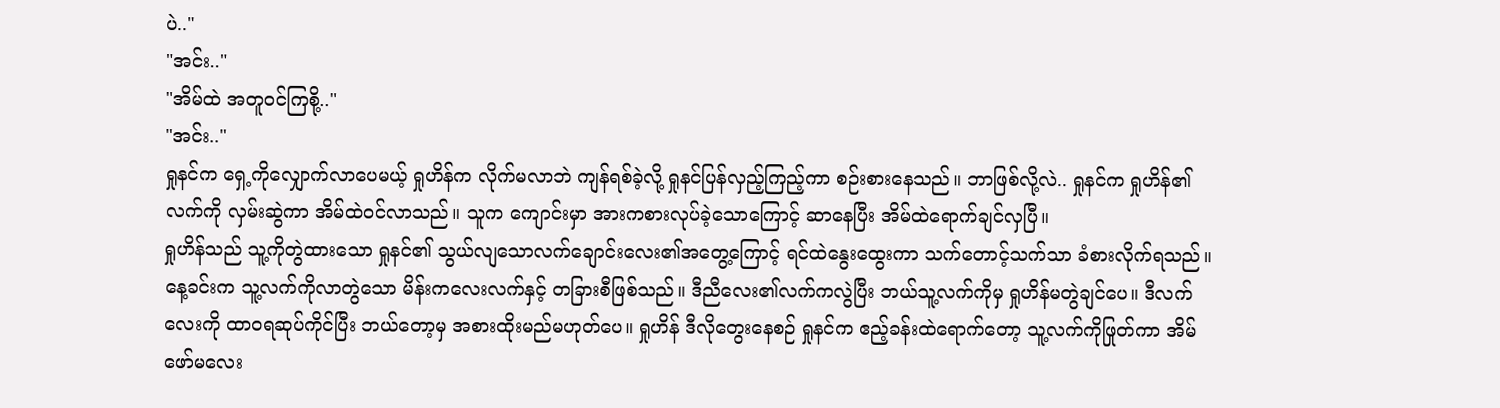ပဲ.."
"အင်း.."
"အိမ်ထဲ အတူဝင်ကြစို့.."
"အင်း.."
ရှုနင်က ရှေ့ကိုလျှောက်လာပေမယ့် ရှုဟိန်က လိုက်မလာဘဲ ကျန်ရစ်ခဲ့လို့ ရှုနင်ပြန်လှည့်ကြည့်ကာ စဉ်းစားနေသည်။ ဘာဖြစ်လို့လဲ.. ရှုနင်က ရှုဟိန်၏လက်ကို လှမ်းဆွဲကာ အိမ်ထဲဝင်လာသည်။ သူက ကျောင်းမှာ အားကစားလုပ်ခဲ့သောကြောင့် ဆာနေပြီး အိမ်ထဲရောက်ချင်လှပြီ။
ရှုဟိန်သည် သူ့ကိုတွဲထားသော ရှုနင်၏ သွယ်လျသောလက်ချောင်းလေး၏အတွေ့ကြောင့် ရင်ထဲနွေးထွေးကာ သက်တောင့်သက်သာ ခံစားလိုက်ရသည်။ နေ့ခင်းက သူ့လက်ကိုလာတွဲသော မိန်းကလေးလက်နှင့် တခြားစီဖြစ်သည်။ ဒီညီလေး၏လက်ကလွဲပြီး ဘယ်သူ့လက်ကိုမှ ရှုဟိန်မတွဲချင်ပေ။ ဒီလက်လေးကို ထာဝရဆုပ်ကိုင်ပြီး ဘယ်တော့မှ အစားထိုးမည်မဟုတ်ပေ။ ရှုဟိန် ဒီလိုတွေးနေစဉ် ရှုနင်က ဧည့်ခန်းထဲရောက်တော့ သူ့လက်ကိုဖြုတ်ကာ အိမ်ဖော်မလေး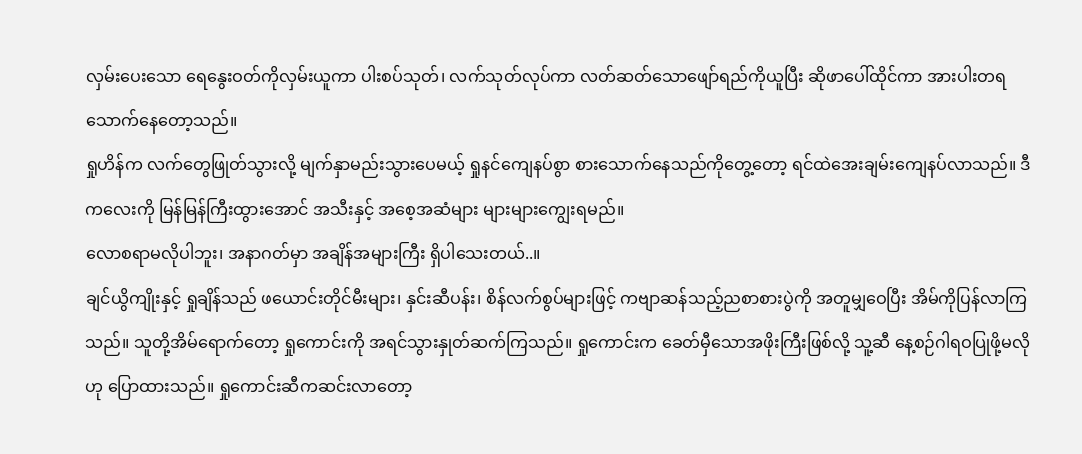လှမ်းပေးသော ရေနွေးဝတ်ကိုလှမ်းယူကာ ပါးစပ်သုတ်၊ လက်သုတ်လုပ်ကာ လတ်ဆတ်သောဖျော်ရည်ကိုယူပြီး ဆိုဖာပေါ်ထိုင်ကာ အားပါးတရသောက်နေတော့သည်။
ရှုဟိန်က လက်တွေဖြုတ်သွားလို့ မျက်နှာမည်းသွားပေမယ့် ရှုနင်ကျေနပ်စွာ စားသောက်နေသည်ကိုတွေ့တော့ ရင်ထဲအေးချမ်းကျေနပ်လာသည်။ ဒီကလေးကို မြန်မြန်ကြီးထွားအောင် အသီးနှင့် အစေ့အဆံများ များများကျွေးရမည်။
လောစရာမလိုပါဘူး၊ အနာဂတ်မှာ အချိန်အများကြီး ရှိပါသေးတယ်..။
ချင်ယွိကျိုးနှင့် ရှုချိန်သည် ဖယောင်းတိုင်မီးများ၊ နှင်းဆီပန်း၊ စိန်လက်စွပ်များဖြင့် ကဗျာဆန်သည့်ညစာစားပွဲကို အတူမျှဝေပြီး အိမ်ကိုပြန်လာကြသည်။ သူတို့အိမ်ရောက်တော့ ရှုကောင်းကို အရင်သွားနှုတ်ဆက်ကြသည်။ ရှုကောင်းက ခေတ်မှီသောအဖိုးကြီးဖြစ်လို့ သူ့ဆီ နေ့စဉ်ဂါရဝပြုဖို့မလိုဟု ပြောထားသည်။ ရှုကောင်းဆီကဆင်းလာတော့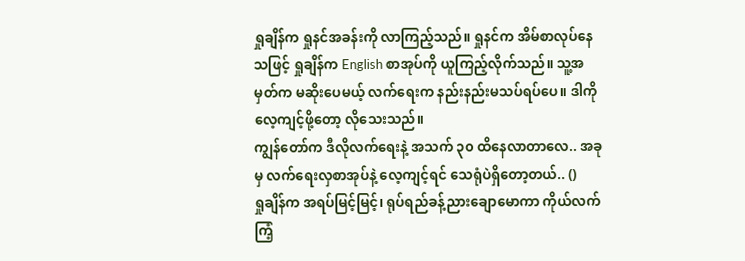ရှုချိန်က ရှုနင်အခန်းကို လာကြည့်သည်။ ရှုနင်က အိမ်စာလုပ်နေသဖြင့် ရှုချိန်က English စာအုပ်ကို ယူကြည့်လိုက်သည်။ သူ့အမှတ်က မဆိုးပေမယ့် လက်ရေးက နည်းနည်းမသပ်ရပ်ပေ။ ဒါကိုလေ့ကျင့်ဖို့တော့ လိုသေးသည်။
ကျွန်တော်က ဒီလိုလက်ရေးနဲ့ အသက် ၃၀ ထိနေလာတာလေ.. အခုမှ လက်ရေးလှစာအုပ်နဲ့ လေ့ကျင့်ရင် သေရုံပဲရှိတော့တယ်.. ()
ရှုချိန်က အရပ်မြင့်မြင့်၊ ရုပ်ရည်ခန့်ညားချောမောကာ ကိုယ်လက်ကြံ့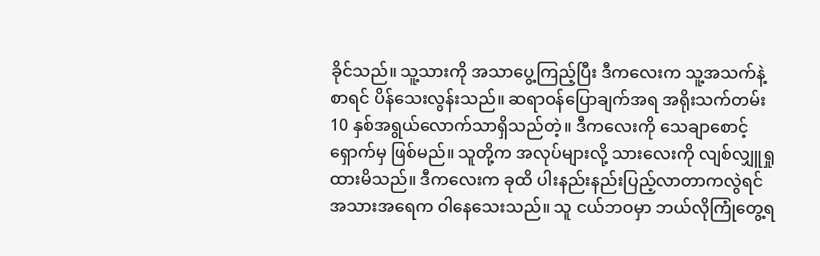ခိုင်သည်။ သူ့သားကို အသာပွေ့ကြည့်ပြီး ဒီကလေးက သူ့အသက်နဲ့စာရင် ပိန်သေးလွန်းသည်။ ဆရာဝန်ပြောချက်အရ အရိုးသက်တမ်း 10 နှစ်အရွယ်လောက်သာရှိသည်တဲ့။ ဒီကလေးကို သေချာစောင့်ရှောက်မှ ဖြစ်မည်။ သူတို့က အလုပ်များလို့ သားလေးကို လျစ်လျှူရှုထားမိသည်။ ဒီကလေးက ခုထိ ပါးနည်းနည်းပြည့်လာတာကလွဲရင် အသားအရေက ဝါနေသေးသည်။ သူ ငယ်ဘဝမှာ ဘယ်လိုကြုံတွေ့ရ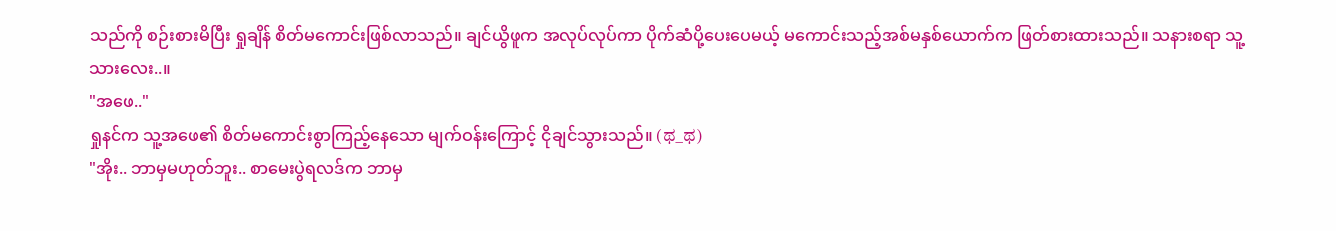သည်ကို စဉ်းစားမိပြီး ရှုချိန် စိတ်မကောင်းဖြစ်လာသည်။ ချင်ယွိဖူက အလုပ်လုပ်ကာ ပိုက်ဆံပို့ပေးပေမယ့် မကောင်းသည့်အစ်မနှစ်ယောက်က ဖြတ်စားထားသည်။ သနားစရာ သူ့သားလေး..။
"အဖေ.."
ရှုနင်က သူ့အဖေ၏ စိတ်မကောင်းစွာကြည့်နေသော မျက်ဝန်းကြောင့် ငိုချင်သွားသည်။ (ಥ_ಥ)
"အိုး.. ဘာမှမဟုတ်ဘူး.. စာမေးပွဲရလဒ်က ဘာမှ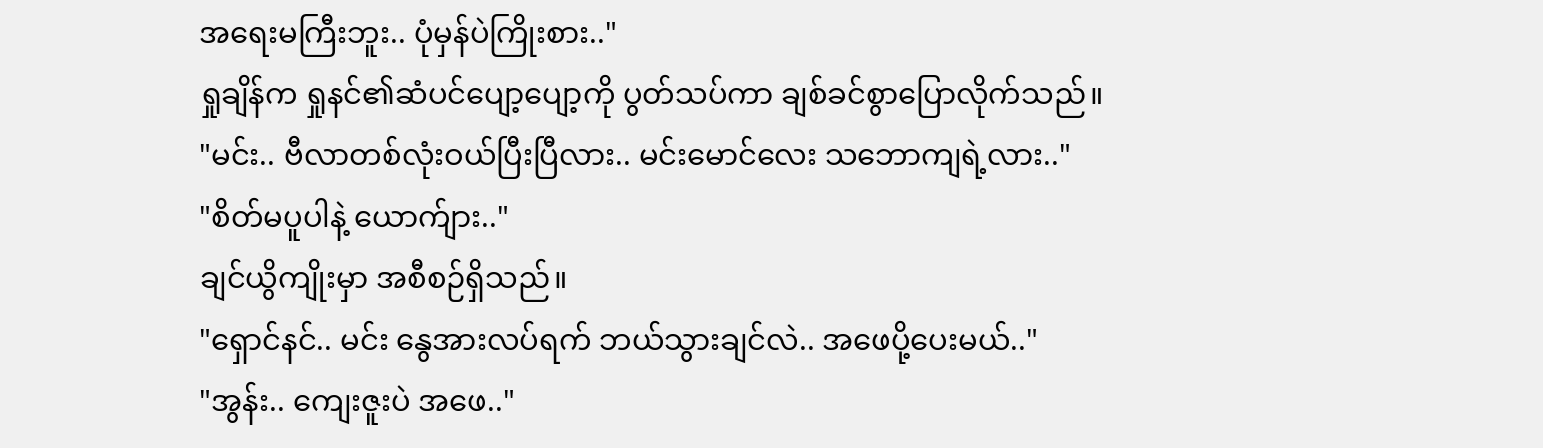အရေးမကြီးဘူး.. ပုံမှန်ပဲကြိုးစား.."
ရှုချိန်က ရှုနင်၏ဆံပင်ပျော့ပျော့ကို ပွတ်သပ်ကာ ချစ်ခင်စွာပြောလိုက်သည်။
"မင်း.. ဗီလာတစ်လုံးဝယ်ပြီးပြီလား.. မင်းမောင်လေး သဘောကျရဲ့လား.."
"စိတ်မပူပါနဲ့ ယောက်ျား.."
ချင်ယွိကျိုးမှာ အစီစဉ်ရှိသည်။
"ရှောင်နင်.. မင်း နွေအားလပ်ရက် ဘယ်သွားချင်လဲ.. အဖေပို့ပေးမယ်.."
"အွန်း.. ကျေးဇူးပဲ အဖေ.."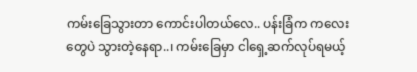ကမ်းခြေသွားတာ ကောင်းပါတယ်လေ.. ပန်းခြံက ကလေးတွေပဲ သွားတဲ့နေရာ..၊ ကမ်းခြေမှာ ငါရှေ့ဆက်လုပ်ရမယ့်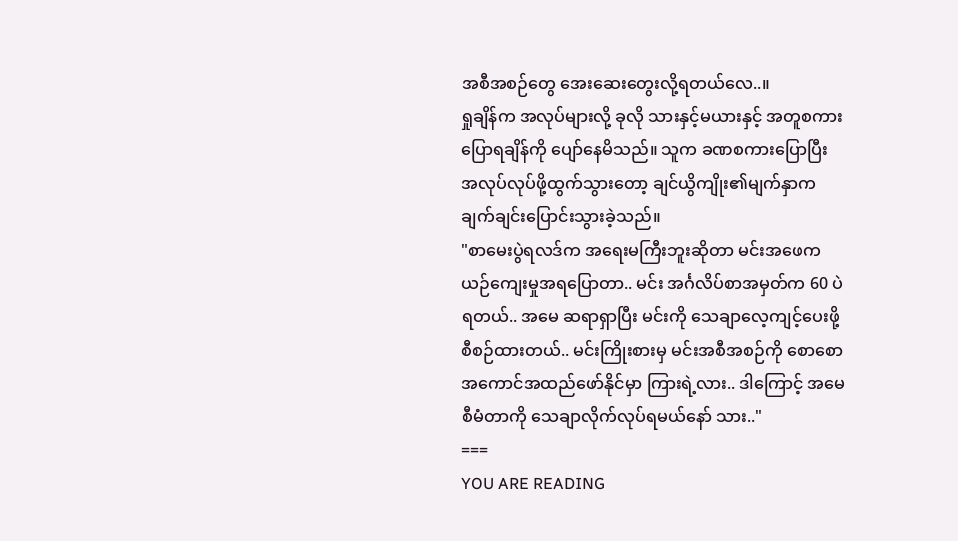အစီအစဉ်တွေ အေးဆေးတွေးလို့ရတယ်လေ..။
ရှုချိန်က အလုပ်များလို့ ခုလို သားနှင့်မယားနှင့် အတူစကားပြောရချိန်ကို ပျော်နေမိသည်။ သူက ခဏစကားပြောပြီး အလုပ်လုပ်ဖို့ထွက်သွားတော့ ချင်ယွိကျိုး၏မျက်နှာက ချက်ချင်းပြောင်းသွားခဲ့သည်။
"စာမေးပွဲရလဒ်က အရေးမကြီးဘူးဆိုတာ မင်းအဖေက ယဉ်ကျေးမှုအရပြောတာ.. မင်း အင်္ဂလိပ်စာအမှတ်က 60 ပဲရတယ်.. အမေ ဆရာရှာပြီး မင်းကို သေချာလေ့ကျင့်ပေးဖို့ စီစဉ်ထားတယ်.. မင်းကြိုးစားမှ မင်းအစီအစဉ်ကို စောစော အကောင်အထည်ဖော်နိုင်မှာ ကြားရဲ့လား.. ဒါကြောင့် အမေစီမံတာကို သေချာလိုက်လုပ်ရမယ်နော် သား.."
===
YOU ARE READING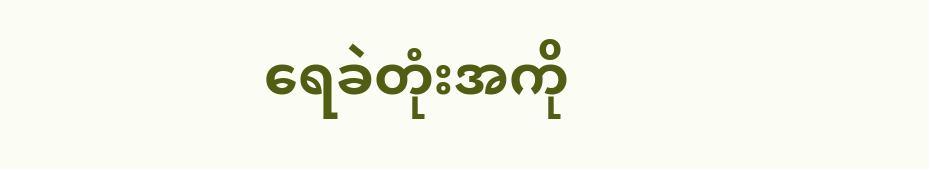ရေခဲတုံးအကို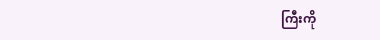ကြီးကို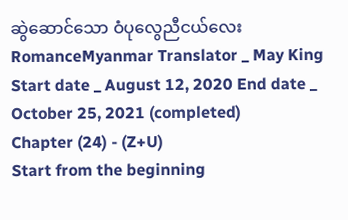ဆွဲဆောင်သော ဝံပုလွေညီငယ်လေး
RomanceMyanmar Translator _ May King Start date _ August 12, 2020 End date _ October 25, 2021 (completed)
Chapter (24) - (Z+U)
Start from the beginning